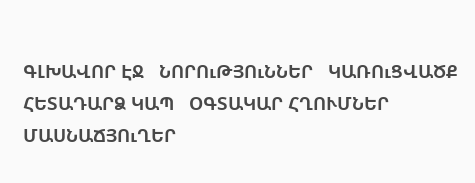ԳԼԽԱՎՈՐ ԷՋ   ՆՈՐՈւԹՅՈւՆՆԵՐ   ԿԱՌՈւՑՎԱԾՔ   ՀԵՏԱԴԱՐՁ ԿԱՊ   ՕԳՏԱԿԱՐ ՀՂՈՒՄՆԵՐ
ՄԱՍՆԱՃՅՈւՂԵՐ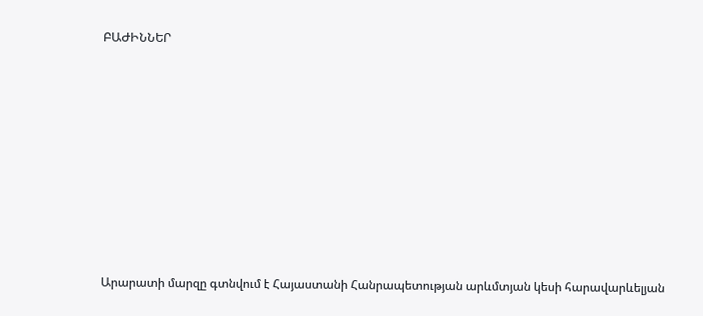ԲԱԺԻՆՆԵՐ









Արարատի մարզը գտնվում է Հայաստանի Հանրապետության արևմտյան կեսի հարավարևելյան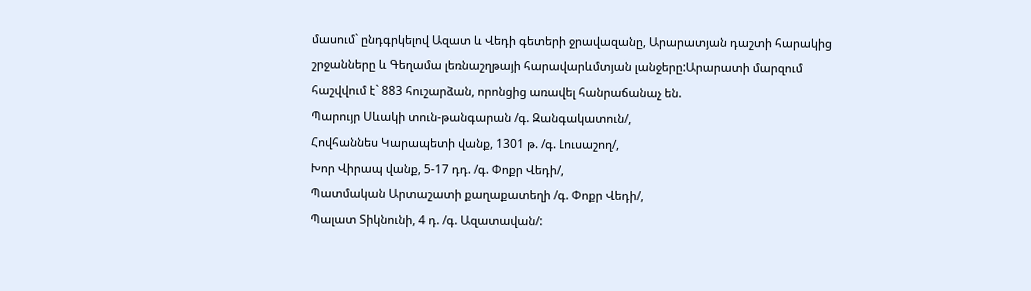մասում` ընդգրկելով Ազատ և Վեդի գետերի ջրավազանը, Արարատյան դաշտի հարակից շրջանները և Գեղամա լեռնաշղթայի հարավարևմտյան լանջերը:Արարատի մարզում հաշվվում է` 883 հուշարձան, որոնցից առավել հանրաճանաչ են.
Պարույր Սևակի տուն-թանգարան /գ. Զանգակատուն/,
Հովհաննես Կարապետի վանք, 1301 թ. /գ. Լուսաշող/,
Խոր Վիրապ վանք, 5-17 դդ. /գ. Փոքր Վեդի/,
Պատմական Արտաշատի քաղաքատեղի /գ. Փոքր Վեդի/,
Պալատ Տիկնունի, 4 դ. /գ. Ազատավան/: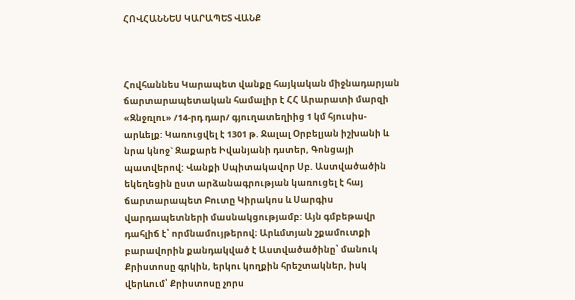ՀՈՎՀԱՆՆԵՍ ԿԱՐԱՊԵՏ ՎԱՆՔ



Հովհաննես Կարապետ վանքը հայկական միջնադարյան ճարտարապետական համալիր է ՀՀ Արարատի մարզի «Զնջռլու» /14-րդ դար/ գյուղատեղիից 1 կմ հյուսիս-արևելք: Կառուցվել է 1301 թ. Ջալալ Օրբելյան իշխանի և նրա կնոջ` Զաքարե Իվանյանի դստեր, Գոնցայի պատվերով: Վանքի Սպիտակավոր Սբ. Աստվածածին եկեղեցին ըստ արձանագրության կառուցել է հայ ճարտարապետ Բուտը Կիրակոս և Սարգիս վարդապետների մասնակցությամբ: Այն գմբեթավր դահլիճ է՝ որմնամույթերով։ Արևմտյան շքամուտքի բարավորին քանդակված է Աստվածածինը՝ մանուկ Քրիստոսը գրկին, երկու կողքին հրեշտակներ, իսկ վերևում՝ Քրիստոսը չորս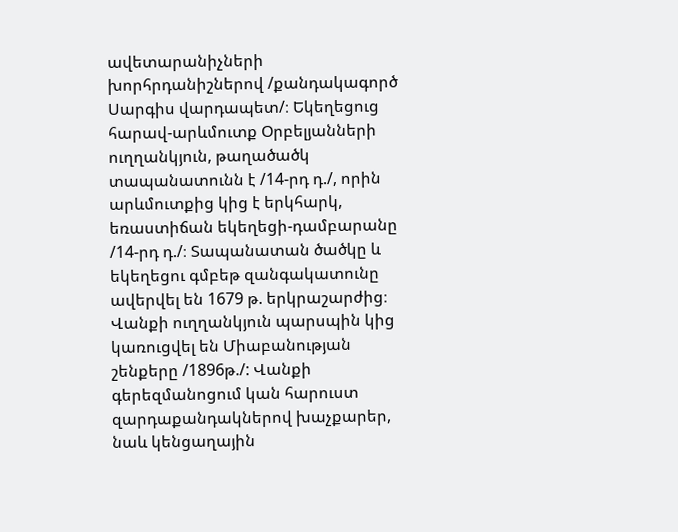ավետարանիչների խորհրդանիշներով /քանդակագործ Սարգիս վարդապետ/։ Եկեղեցուց հարավ-արևմուտք Օրբելյանների ուղղանկյուն, թաղածածկ տապանատունն է /14-րդ դ./, որին արևմուտքից կից է երկհարկ, եռաստիճան եկեղեցի-դամբարանը /14-րդ դ./։ Տապանատան ծածկը և եկեղեցու գմբեթ զանգակատունը ավերվել են 1679 թ. երկրաշարժից։ Վանքի ուղղանկյուն պարսպին կից կառուցվել են Միաբանության շենքերը /1896թ./: Վանքի գերեզմանոցում կան հարուստ զարդաքանդակներով խաչքարեր, նաև կենցաղային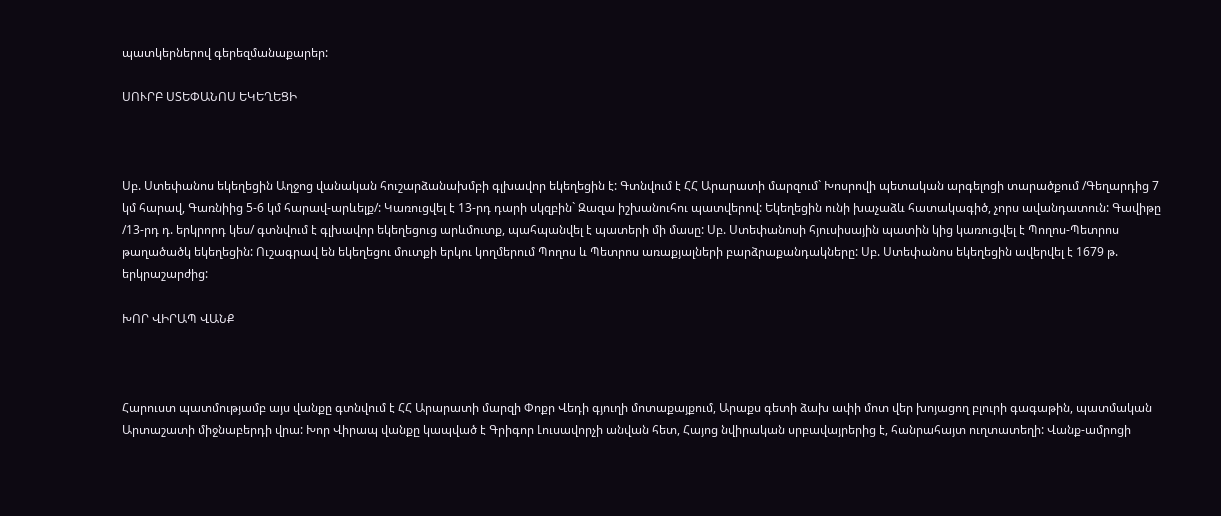պատկերներով գերեզմանաքարեր:

ՍՈՒՐԲ ՍՏԵՓԱՆՈՍ ԵԿԵՂԵՑԻ



Սբ. Ստեփանոս եկեղեցին Աղջոց վանական հուշարձանախմբի գլխավոր եկեղեցին է: Գտնվում է ՀՀ Արարատի մարզում` Խոսրովի պետական արգելոցի տարածքում /Գեղարդից 7 կմ հարավ, Գառնիից 5-6 կմ հարավ-արևելք/: Կառուցվել է 13-րդ դարի սկզբին` Զազա իշխանուհու պատվերով: Եկեղեցին ունի խաչաձև հատակագիծ, չորս ավանդատուն: Գավիթը /13-րդ դ. երկրորդ կես/ գտնվում է գլխավոր եկեղեցուց արևմուտք, պահպանվել է պատերի մի մասը: Սբ. Ստեփանոսի հյուսիսային պատին կից կառուցվել է Պողոս-Պետրոս թաղածածկ եկեղեցին: Ուշագրավ են եկեղեցու մուտքի երկու կողմերում Պողոս և Պետրոս առաքյալների բարձրաքանդակները: Սբ. Ստեփանոս եկեղեցին ավերվել է 1679 թ. երկրաշարժից:

ԽՈՐ ՎԻՐԱՊ ՎԱՆՔ



Հարուստ պատմությամբ այս վանքը գտնվում է ՀՀ Արարատի մարզի Փոքր Վեդի գյուղի մոտաքայքում, Արաքս գետի ձախ ափի մոտ վեր խոյացող բլուրի գագաթին, պատմական Արտաշատի միջնաբերդի վրա: Խոր Վիրապ վանքը կապված է Գրիգոր Լուսավորչի անվան հետ, Հայոց նվիրական սրբավայրերից է, հանրահայտ ուղտատեղի: Վանք-ամրոցի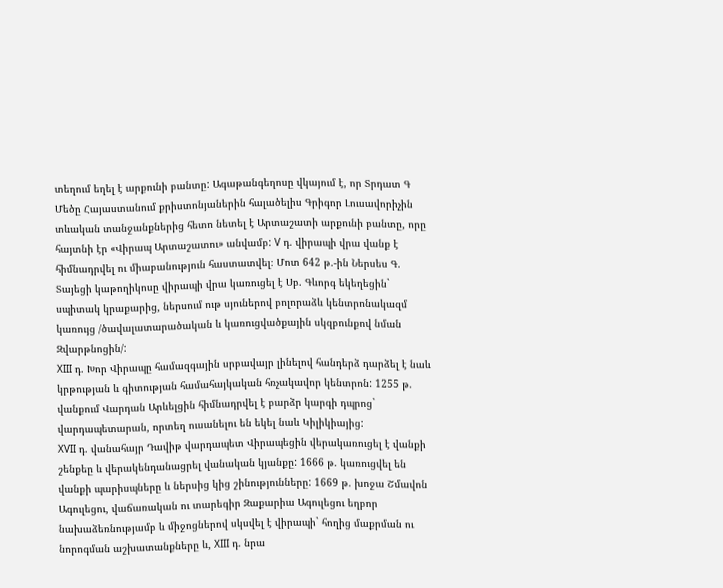տեղում եղել է արքունի բանտը: Ագաթանգեղոսը վկայում է, որ Տրդատ Գ Մեծը Հայաստանում քրիստոնյաներին հալածելիս Գրիգոր Լուսավորիչին տևական տանջանքներից հետո նետել է Արտաշատի արքունի բանտը, որը հայտնի էր «Վիրապ Արտաշատու» անվամբ: V դ. վիրապի վրա վանք է հիմնադրվել ու միաբանություն հաստատվել։ Մոտ 642 թ.-ին Ներսես Գ. Տայեցի կաթողիկոսը վիրապի վրա կառուցել է Սբ. Գևորգ եկեղեցին` սպիտակ կրաքարից, ներսում ութ սյուներով բոլորաձև կենտրոնակազմ կառույց /ծավալատարածական և կառուցվածքային սկզբունքով նման Զվարթնոցին/:
XIII դ. Խոր Վիրապը համազգային սրբավայր լինելով հանդերձ դարձել է նաև կրթության և գիտության համահայկական հռչակավոր կենտրոն: 1255 թ. վանքում Վարդան Արևելցին հիմնադրվել է բարձր կարգի դպրոց` վարդապետարան, որտեղ ուսանելու են եկել նաև Կիլիկիայից:
XVII դ. վանահայր Դավիթ վարդապետ Վիրապեցին վերակառուցել է վանքի շենքեը և վերակենդանացրել վանական կյանքը: 1666 թ. կառուցվել են վանքի պարիսպները և ներսից կից շինությունները: 1669 թ. խոջա Շմավոն Ագուլեցու, վաճառական ու տարեգիր Զաքարիա Ագուլեցու եղբոր նախաձեռնությամբ և միջոցներով սկսվել է վիրապի` հողից մաքրման ու նորոգման աշխատանքները և, XIII դ. նրա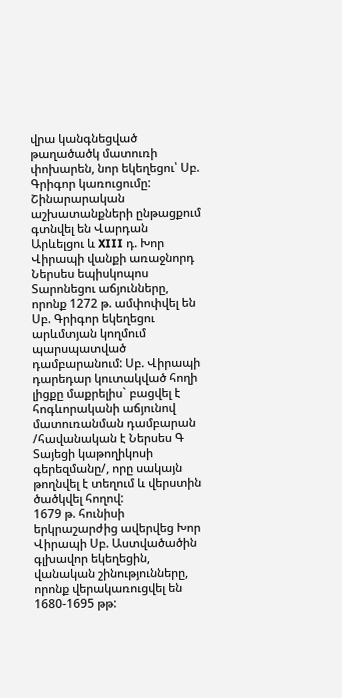վրա կանգնեցված թաղածածկ մատուռի փոխարեն, նոր եկեղեցու՝ Սբ. Գրիգոր կառուցումը: Շինարարական աշխատանքների ընթացքում գտնվել են Վարդան Արևելցու և XIII դ. Խոր Վիրապի վանքի առաջնորդ Ներսես եպիսկոպոս Տարոնեցու աճյունները, որոնք 1272 թ. ամփոփվել են Սբ. Գրիգոր եկեղեցու արևմտյան կողմում պարսպատված դամբարանում: Սբ. Վիրապի դարեդար կուտակված հողի լիցքը մաքրելիս` բացվել է հոգևորականի աճյունով մատուռանման դամբարան /հավանական է Ներսես Գ Տայեցի կաթողիկոսի գերեզմանը/, որը սակայն թողնվել է տեղում և վերստին ծածկվել հողով:
1679 թ. հունիսի երկրաշարժից ավերվեց Խոր Վիրապի Սբ. Աստվածածին գլխավոր եկեղեցին, վանական շինությունները, որոնք վերակառուցվել են 1680-1695 թթ: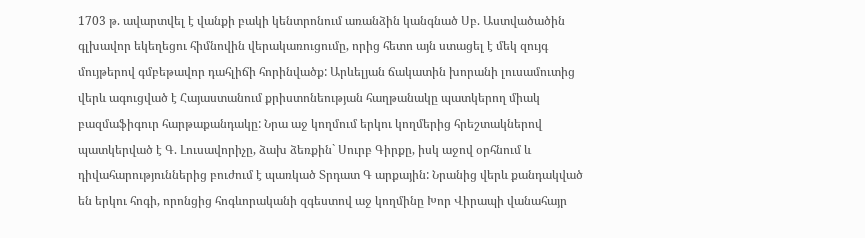1703 թ. ավարտվել է վանքի բակի կենտրոնում առանձին կանգնած Սբ. Աստվածածին գլխավոր եկեղեցու հիմնովին վերակառուցումը, որից հետո այն ստացել է մեկ զույգ մույթերով գմբեթավոր դահլիճի հորինվածք: Արևելյան ճակատին խորանի լուսամուտից վերև ագուցված է Հայաստանում քրիստոնեության հաղթանակը պատկերող միակ բազմաֆիգուր հարթաքանդակը: Նրա աջ կողմում երկու կողմերից հրեշտակներով պատկերված է Գ. Լուսավորիչը, ձախ ձեռքին` Սուրբ Գիրքը, իսկ աջով օրհնում և դիվահարություններից բուժում է պառկած Տրդատ Գ արքային: Նրանից վերև քանդակված են երկու հոգի, որոնցից հոգևորականի զգեստով աջ կողմինը Խոր Վիրապի վանահայր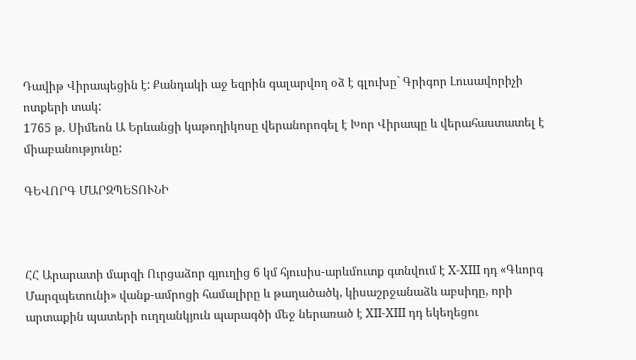Դավիթ Վիրապեցին է: Քանդակի աջ եզրին գալարվող օձ է գլուխը` Գրիգոր Լուսավորիչի ոտքերի տակ:
1765 թ. Սիմեոն Ա Երևանցի կաթողիկոսը վերանորոգել է Խոր Վիրապը և վերահաստատել է միաբանությունը:

ԳԵՎՈՐԳ ՄԱՐԶՊԵՏՈՒՆԻ



ՀՀ Արարատի մարզի Ուրցաձոր գյուղից 6 կմ հյուսիս-արևմուտք գտնվում է X-XIII դդ «Գևորգ Մարզպետունի» վանք-ամրոցի համալիրը և թաղածածկ, կիսաշրջանաձև աբսիդը, որի արտաքին պատերի ուղղանկյուն պարագծի մեջ ներառած է XII-XIII դդ եկեղեցու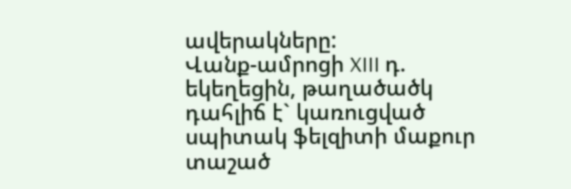ավերակները:
Վանք-ամրոցի XIII դ. եկեղեցին, թաղածածկ դահլիճ է` կառուցված սպիտակ ֆելզիտի մաքուր տաշած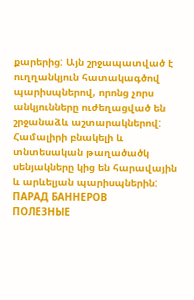քարերից: Այն շրջապատված է ուղղանկյուն հատակագծով պարիսպներով, որոնց չորս անկյունները ուժեղացված են շրջանաձև աշտարակներով: Համալիրի բնակելի և տնտեսական թաղածածկ սենյակները կից են հարավային և արևելյան պարիսպներին:
ПАРАД БАННЕРОВ
ПОЛЕЗНЫЕ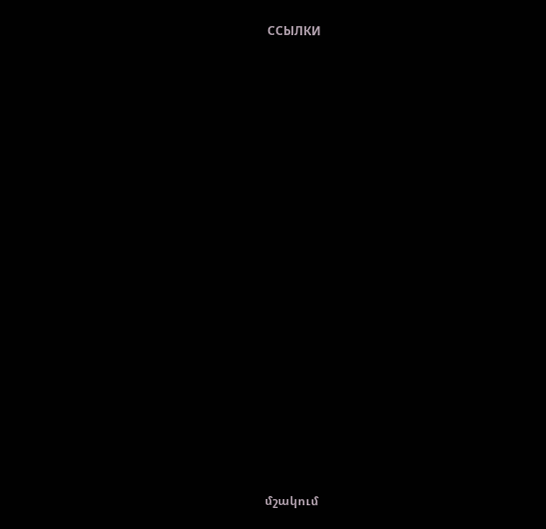ССЫЛКИ




















մշակում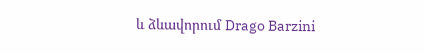և ձևավորում Drago Barzini